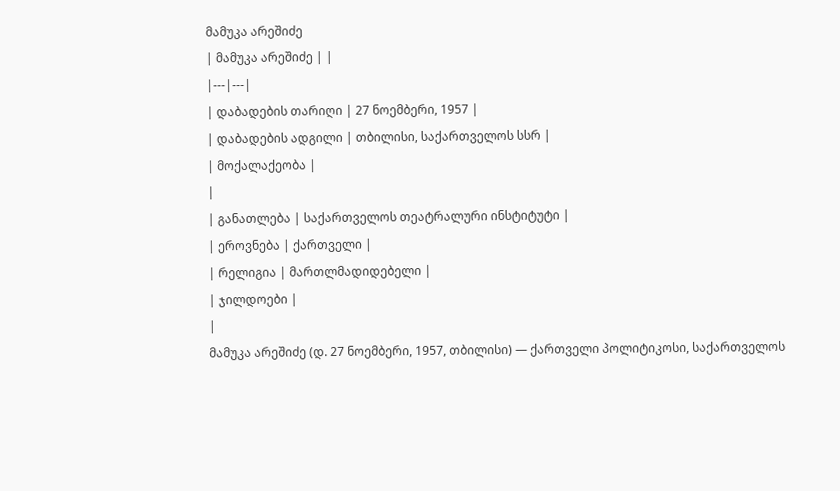მამუკა არეშიძე
| მამუკა არეშიძე | |
|---|---|
| დაბადების თარიღი | 27 ნოემბერი, 1957 |
| დაბადების ადგილი | თბილისი, საქართველოს სსრ |
| მოქალაქეობა |
|
| განათლება | საქართველოს თეატრალური ინსტიტუტი |
| ეროვნება | ქართველი |
| რელიგია | მართლმადიდებელი |
| ჯილდოები |
|
მამუკა არეშიძე (დ. 27 ნოემბერი, 1957, თბილისი) — ქართველი პოლიტიკოსი, საქართველოს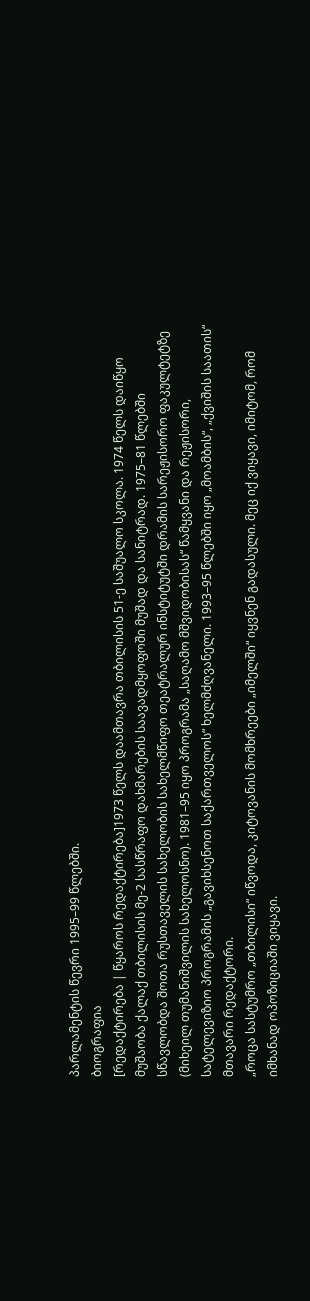პარლამენტის წევრი 1995–99 წლებში.
ბიოგრაფია
[რედაქტირება | წყაროს რედაქტირება]1973 წელს დაამთავრა თბილისის 51-ე საშუალო სკოლა. 1974 წელს დაიწყო მუშაობა ქალაქ თბილისის მე-2 სასწრაფო დახმარების საავადმყოფოში მუშად და სანიტრად. 1975–81 წლებში სწავლობდა შოთა რუსთაველის სახელობის სახელმწიფო თეატრალურ ინსტიტუტში დრამის სარეჟისორო ფაკულტეტზე (მიხეილ თუმანიშვილის სახელოსნო). 1981–95 იყო პროგრამა „საღამო მშვიდობისას“ წამყვანი და რეჟისორი, სატელევიზიო პროგრამის „გავიხსენოთ საქართველოს“ ხელმძღვანელი. 1993–95 წლებში იყო „მოამბის“, „ქვიშის საათის“ მთავარი რედაქტორი.
„როცა სასტუმრო „თბილისი“ იწვოდა, კიტოვანის მომხრეები „იმელში“ იყვნენ გადასული. მეც იქ ვიყავი, იმიტომ, რომ იმხანად ოპოზიციაში ვიყავი.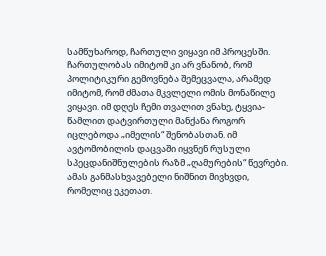სამწუხაროდ, ჩართული ვიყავი იმ პროცესში. ჩართულობას იმიტომ კი არ ვნანობ, რომ პოლიტიკური გემოვნება შემეცვალა, არამედ იმიტომ, რომ ძმათა მკვლელი ომის მონაწილე ვიყავი. იმ დღეს ჩემი თვალით ვნახე, ტყვია-წამლით დატვირთული მანქანა როგორ იცლებოდა „იმელის“ შენობასთან. იმ ავტომობილის დაცვაში იყვნენ რუსული სპეცდანიშნულების რაზმ „ღამურების“ წევრები. ამას განმასხვავებელი ნიშნით მივხვდი, რომელიც ეკეთათ.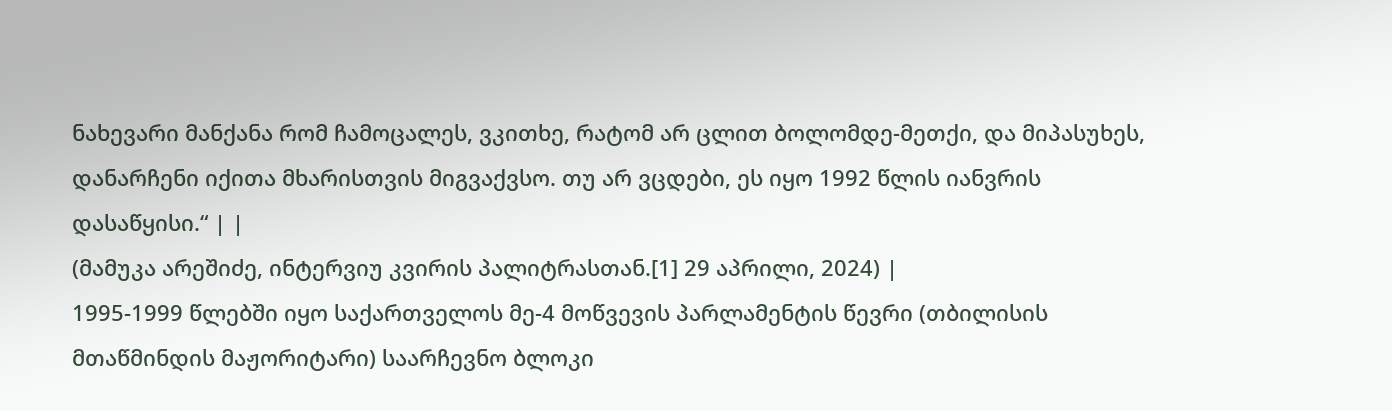ნახევარი მანქანა რომ ჩამოცალეს, ვკითხე, რატომ არ ცლით ბოლომდე-მეთქი, და მიპასუხეს, დანარჩენი იქითა მხარისთვის მიგვაქვსო. თუ არ ვცდები, ეს იყო 1992 წლის იანვრის დასაწყისი.“ | |
(მამუკა არეშიძე, ინტერვიუ კვირის პალიტრასთან.[1] 29 აპრილი, 2024) |
1995-1999 წლებში იყო საქართველოს მე-4 მოწვევის პარლამენტის წევრი (თბილისის მთაწმინდის მაჟორიტარი) საარჩევნო ბლოკი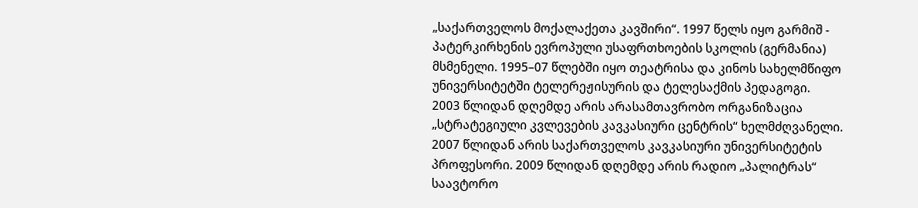„საქართველოს მოქალაქეთა კავშირი“. 1997 წელს იყო გარმიშ - პატერკირხენის ევროპული უსაფრთხოების სკოლის (გერმანია) მსმენელი. 1995–07 წლებში იყო თეატრისა და კინოს სახელმწიფო უნივერსიტეტში ტელერეჟისურის და ტელესაქმის პედაგოგი.
2003 წლიდან დღემდე არის არასამთავრობო ორგანიზაცია „სტრატეგიული კვლევების კავკასიური ცენტრის“ ხელმძღვანელი. 2007 წლიდან არის საქართველოს კავკასიური უნივერსიტეტის პროფესორი. 2009 წლიდან დღემდე არის რადიო „პალიტრას“ საავტორო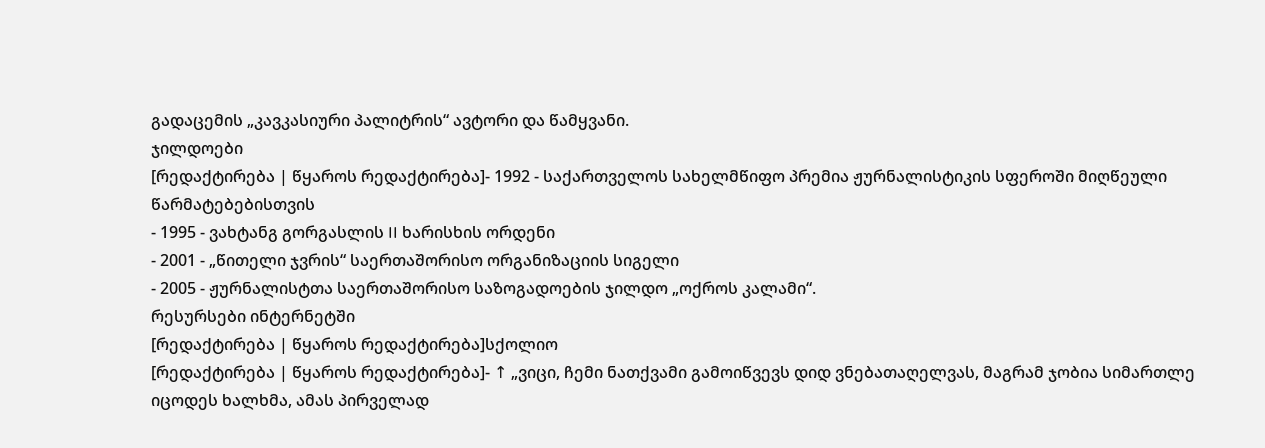გადაცემის „კავკასიური პალიტრის“ ავტორი და წამყვანი.
ჯილდოები
[რედაქტირება | წყაროს რედაქტირება]- 1992 - საქართველოს სახელმწიფო პრემია ჟურნალისტიკის სფეროში მიღწეული წარმატებებისთვის
- 1995 - ვახტანგ გორგასლის II ხარისხის ორდენი
- 2001 - „წითელი ჯვრის“ საერთაშორისო ორგანიზაციის სიგელი
- 2005 - ჟურნალისტთა საერთაშორისო საზოგადოების ჯილდო „ოქროს კალამი“.
რესურსები ინტერნეტში
[რედაქტირება | წყაროს რედაქტირება]სქოლიო
[რედაქტირება | წყაროს რედაქტირება]- ↑ „ვიცი, ჩემი ნათქვამი გამოიწვევს დიდ ვნებათაღელვას, მაგრამ ჯობია სიმართლე იცოდეს ხალხმა, ამას პირველად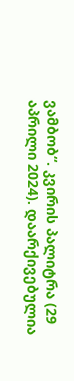ვამბობ“. კვირის პალიტრა (29 აპრილი 2024). დაარქივებულია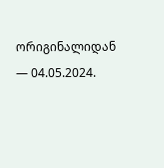ორიგინალიდან — 04.05.2024.